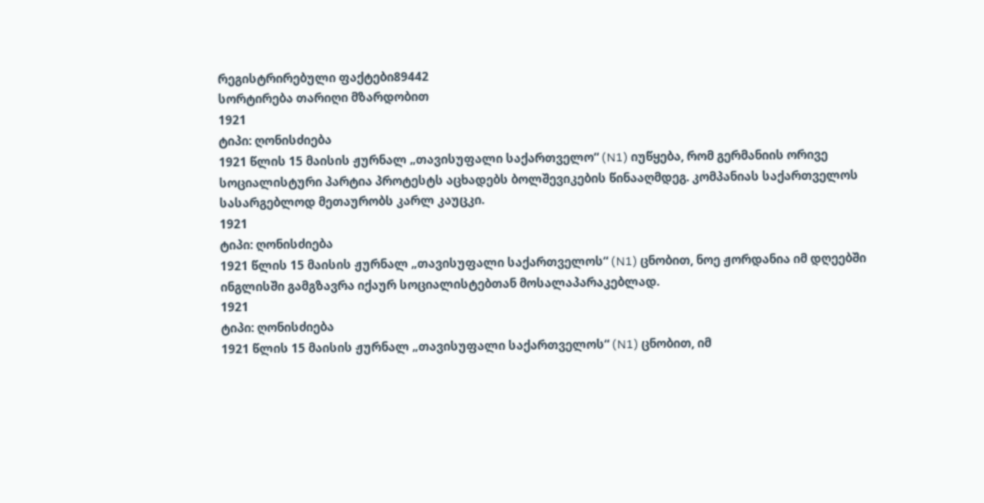რეგისტრირებული ფაქტები89442
სორტირება თარიღი მზარდობით
1921
ტიპი: ღონისძიება
1921 წლის 15 მაისის ჟურნალ „თავისუფალი საქართველო“ (N1) იუწყება, რომ გერმანიის ორივე სოციალისტური პარტია პროტესტს აცხადებს ბოლშევიკების წინააღმდეგ. კომპანიას საქართველოს სასარგებლოდ მეთაურობს კარლ კაუცკი.
1921
ტიპი: ღონისძიება
1921 წლის 15 მაისის ჟურნალ „თავისუფალი საქართველოს“ (N1) ცნობით, ნოე ჟორდანია იმ დღეებში ინგლისში გამგზავრა იქაურ სოციალისტებთან მოსალაპარაკებლად.
1921
ტიპი: ღონისძიება
1921 წლის 15 მაისის ჟურნალ „თავისუფალი საქართველოს“ (N1) ცნობით, იმ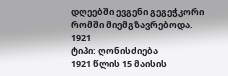დღეებში ევგენი გეგეჭკორი რომში მიემგზავრებოდა.
1921
ტიპი: ღონისძიება
1921 წლის 15 მაისის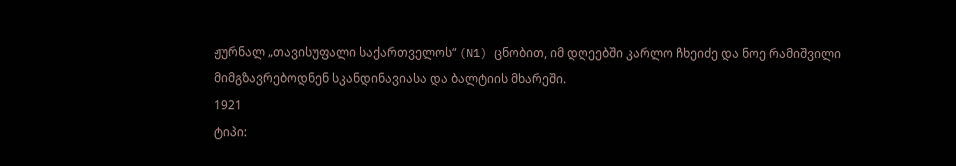ჟურნალ „თავისუფალი საქართველოს“ (N1) ცნობით, იმ დღეებში კარლო ჩხეიძე და ნოე რამიშვილი მიმგზავრებოდნენ სკანდინავიასა და ბალტიის მხარეში.
1921
ტიპი: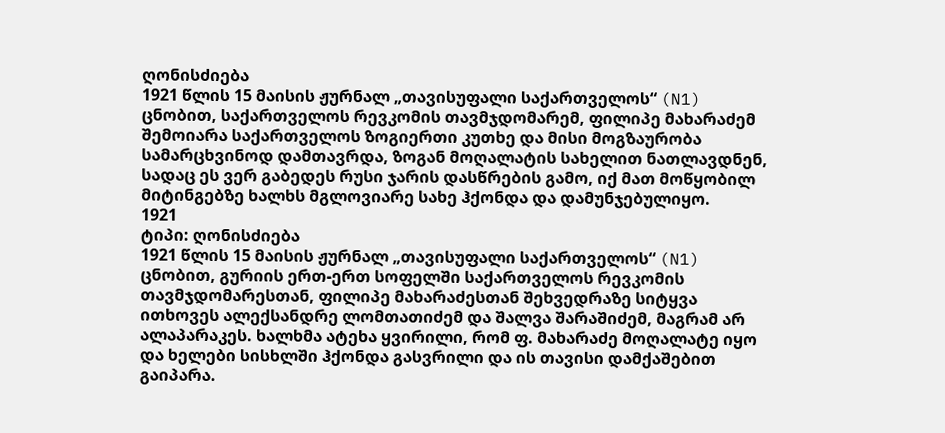ღონისძიება
1921 წლის 15 მაისის ჟურნალ „თავისუფალი საქართველოს“ (N1) ცნობით, საქართველოს რევკომის თავმჯდომარემ, ფილიპე მახარაძემ შემოიარა საქართველოს ზოგიერთი კუთხე და მისი მოგზაურობა სამარცხვინოდ დამთავრდა, ზოგან მოღალატის სახელით ნათლავდნენ, სადაც ეს ვერ გაბედეს რუსი ჯარის დასწრების გამო, იქ მათ მოწყობილ მიტინგებზე ხალხს მგლოვიარე სახე ჰქონდა და დამუნჯებულიყო.
1921
ტიპი: ღონისძიება
1921 წლის 15 მაისის ჟურნალ „თავისუფალი საქართველოს“ (N1) ცნობით, გურიის ერთ-ერთ სოფელში საქართველოს რევკომის თავმჯდომარესთან, ფილიპე მახარაძესთან შეხვედრაზე სიტყვა ითხოვეს ალექსანდრე ლომთათიძემ და შალვა შარაშიძემ, მაგრამ არ ალაპარაკეს. ხალხმა ატეხა ყვირილი, რომ ფ. მახარაძე მოღალატე იყო და ხელები სისხლში ჰქონდა გასვრილი და ის თავისი დამქაშებით გაიპარა.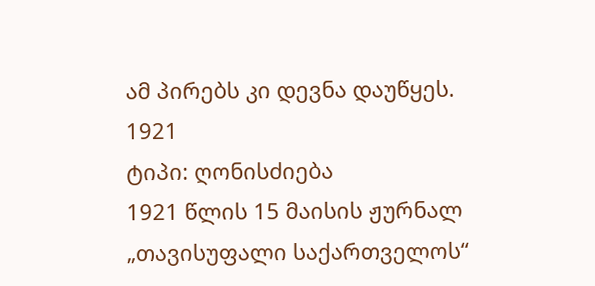ამ პირებს კი დევნა დაუწყეს.
1921
ტიპი: ღონისძიება
1921 წლის 15 მაისის ჟურნალ „თავისუფალი საქართველოს“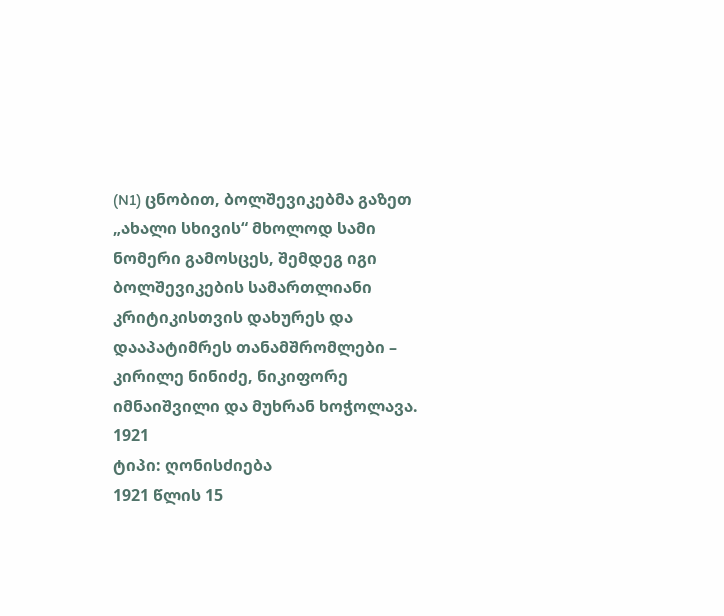(N1) ცნობით, ბოლშევიკებმა გაზეთ „ახალი სხივის“ მხოლოდ სამი ნომერი გამოსცეს, შემდეგ იგი ბოლშევიკების სამართლიანი კრიტიკისთვის დახურეს და დააპატიმრეს თანამშრომლები – კირილე ნინიძე, ნიკიფორე იმნაიშვილი და მუხრან ხოჭოლავა.
1921
ტიპი: ღონისძიება
1921 წლის 15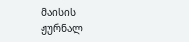მაისის ჟურნალ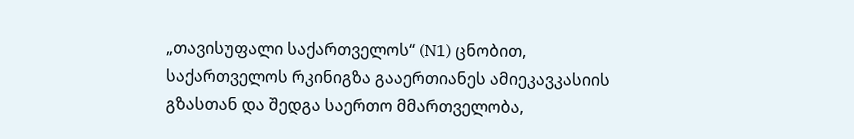„თავისუფალი საქართველოს“ (N1) ცნობით, საქართველოს რკინიგზა გააერთიანეს ამიეკავკასიის გზასთან და შედგა საერთო მმართველობა,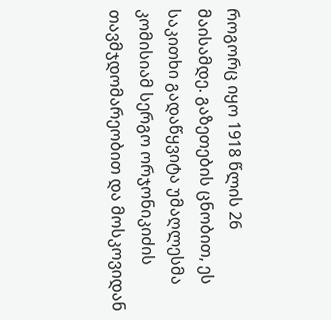როგორც იყო 1918 წლის 26 მაისამდე. გაზეთების ცნობით, ეს საკითხი გადაწყვიტა უმაღლესმა კომისიამ სერგო ორჯონიკიძის თავმჯდომარეობით და მოსკოვიდან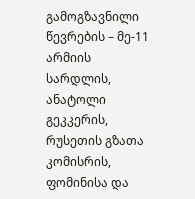გამოგზავნილი წევრების – მე-11 არმიის სარდლის, ანატოლი გეკკერის, რუსეთის გზათა კომისრის, ფომინისა და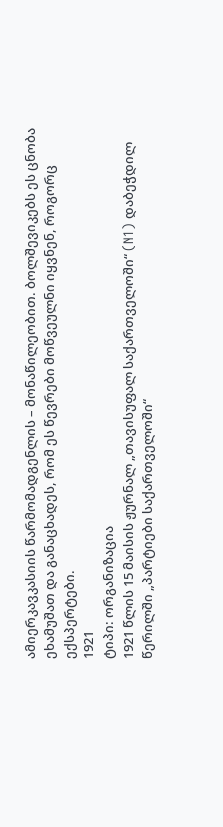ამიერკავკასიის წარმომადგენლის – მონაწილეობით. ბოლშევიკებს ეს ცნობა ეხამუშათ და განაცხადეს, რომ ეს წევრები მოწვეულნი იყვნენ, როგორც ექსპერტები.
1921
ტიპი: ორგანიზაცია
1921 წლის 15 მაისის ჟურნალ „თავისუფალ საქართველოში“ (N1) დაბეჭდილ წერილში „პარტიები საქართველოში“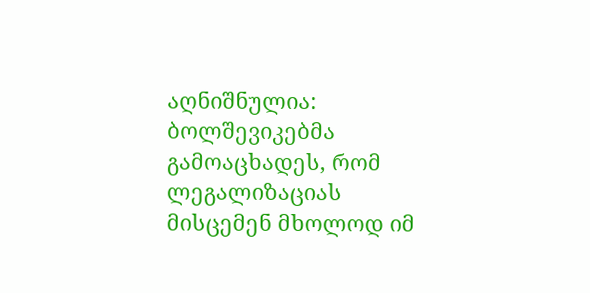აღნიშნულია: ბოლშევიკებმა გამოაცხადეს, რომ ლეგალიზაციას მისცემენ მხოლოდ იმ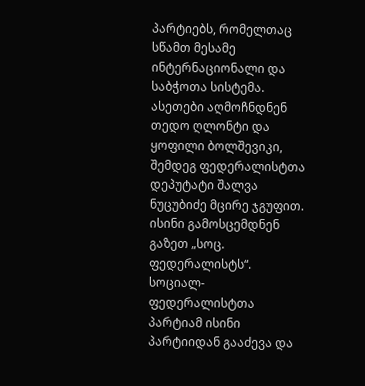პარტიებს, რომელთაც სწამთ მესამე ინტერნაციონალი და საბჭოთა სისტემა. ასეთები აღმოჩნდნენ თედო ღლონტი და ყოფილი ბოლშევიკი, შემდეგ ფედერალისტთა დეპუტატი შალვა ნუცუბიძე მცირე ჯგუფით. ისინი გამოსცემდნენ გაზეთ „სოც. ფედერალისტს“. სოციალ-ფედერალისტთა პარტიამ ისინი პარტიიდან გააძევა და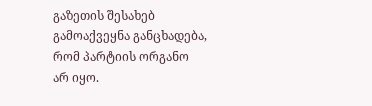გაზეთის შესახებ გამოაქვეყნა განცხადება, რომ პარტიის ორგანო არ იყო.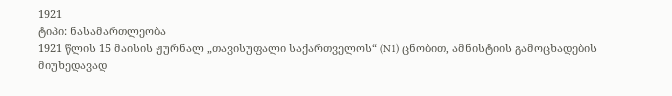1921
ტიპი: ნასამართლეობა
1921 წლის 15 მაისის ჟურნალ „თავისუფალი საქართველოს“ (N1) ცნობით, ამნისტიის გამოცხადების მიუხედავად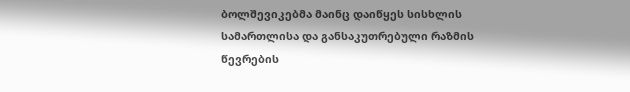ბოლშევიკებმა მაინც დაიწყეს სისხლის სამართლისა და განსაკუთრებული რაზმის წევრების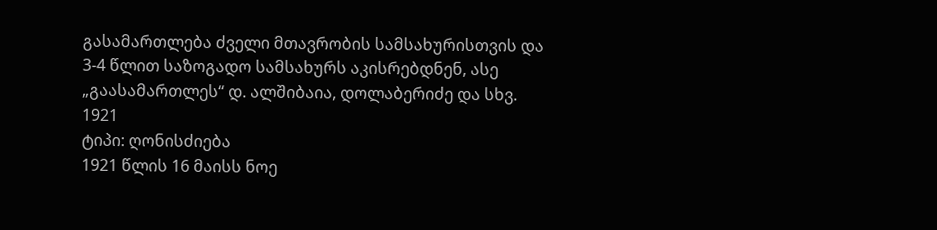გასამართლება ძველი მთავრობის სამსახურისთვის და 3-4 წლით საზოგადო სამსახურს აკისრებდნენ, ასე „გაასამართლეს“ დ. ალშიბაია, დოლაბერიძე და სხვ.
1921
ტიპი: ღონისძიება
1921 წლის 16 მაისს ნოე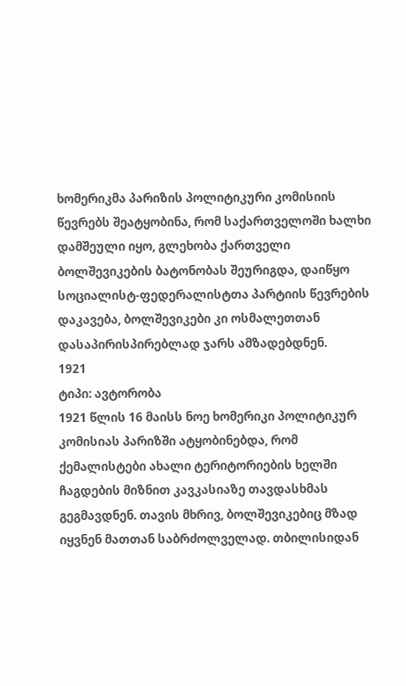ხომერიკმა პარიზის პოლიტიკური კომისიის წევრებს შეატყობინა, რომ საქართველოში ხალხი დამშეული იყო, გლეხობა ქართველი ბოლშევიკების ბატონობას შეურიგდა, დაიწყო სოციალისტ-ფედერალისტთა პარტიის წევრების დაკავება, ბოლშევიკები კი ოსმალეთთან დასაპირისპირებლად ჯარს ამზადებდნენ.
1921
ტიპი: ავტორობა
1921 წლის 16 მაისს ნოე ხომერიკი პოლიტიკურ კომისიას პარიზში ატყობინებდა, რომ ქემალისტები ახალი ტერიტორიების ხელში ჩაგდების მიზნით კავკასიაზე თავდასხმას გეგმავდნენ. თავის მხრივ, ბოლშევიკებიც მზად იყვნენ მათთან საბრძოლველად. თბილისიდან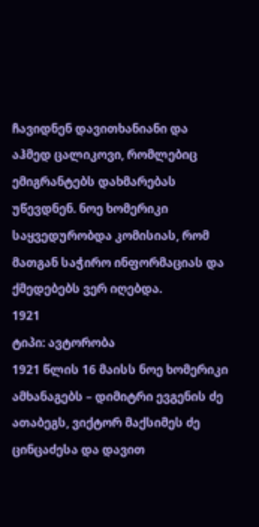ჩავიდნენ დავითხანიანი და აჰმედ ცალიკოვი, რომლებიც ემიგრანტებს დახმარებას უწევდნენ. ნოე ხომერიკი საყვედურობდა კომისიას, რომ მათგან საჭირო ინფორმაციას და ქმედებებს ვერ იღებდა.
1921
ტიპი: ავტორობა
1921 წლის 16 მაისს ნოე ხომერიკი ამხანაგებს – დიმიტრი ევგენის ძე ათაბეგს, ვიქტორ მაქსიმეს ძე ცინცაძესა და დავით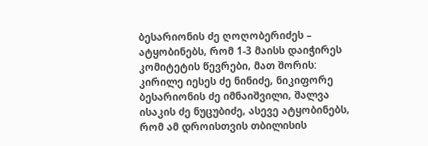ბესარიონის ძე ღოღობერიძეს – ატყობინებს, რომ 1-3 მაისს დაიჭირეს კომიტეტის წევრები, მათ შორის: კირილე იესეს ძე ნინიძე, ნიკიფორე ბესარიონის ძე იმნაიშვილი, შალვა ისაკის ძე ნუცუბიძე, ასევე ატყობინებს, რომ ამ დროისთვის თბილისის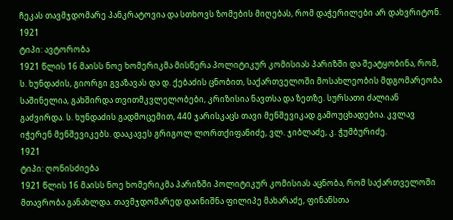ჩეკას თავმჯდომარე პანკრატოვია და სთხოვს ზომების მიღებას, რომ დაჭერილები არ დახვრიტონ.
1921
ტიპი: ავტორობა
1921 წლის 16 მაისს ნოე ხომერიკმა მისწერა პოლიტიკურ კომისიას პარიზში და შეატყობინა, რომ, ს. ხუნდაძის, გიორგი გვაზავას და დ. ქებაძის ცნობით, საქართველოში მოსახლეობის მდგომარეობა საშინელია, გახშირდა თვითმკვლელობები, კრიზისია ნავთსა და ზეთზე. სურსათი ძალიან გაძვირდა. ს. ხუნდაძის გადმოცემით, 440 ჯარისკაცს თავი მენშევიკად გამოუცხადებია. კვლავ იჭერენ მენშევიკებს. დააკავეს გრიგოლ ლორთქიფანიძე, ვლ. ჯიბლაძე, კ. ჭუმბურიძე.
1921
ტიპი: ღონისძიება
1921 წლის 16 მაისს ნოე ხომერიკმა პარიზში პოლიტიკურ კომისიას აცნობა, რომ საქართველოში მთავრობა განახლდა. თავმჯდომარედ დაინიშნა ფილიპე მახარაძე, ფინანსთა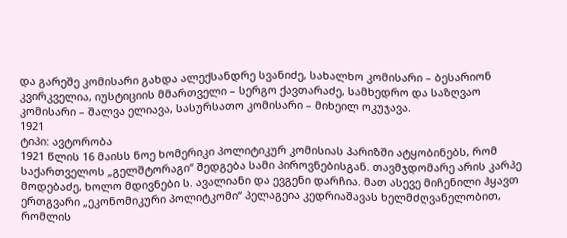და გარეშე კომისარი გახდა ალექსანდრე სვანიძე, სახალხო კომისარი – ბესარიონ კვირკველია, იუსტიციის მმართველი – სერგო ქავთარაძე, სამხედრო და საზღვაო კომისარი – შალვა ელიავა, სასურსათო კომისარი – მიხეილ ოკუჯავა.
1921
ტიპი: ავტორობა
1921 წლის 16 მაისს ნოე ხომერიკი პოლიტიკურ კომისიას პარიზში ატყობინებს, რომ საქართველოს „გელშტორაგი“ შედგება სამი პიროვნებისგან. თავმჯდომარე არის კარპე მოდებაძე, ხოლო მდივნები ს. ავალიანი და ევგენი დარჩია. მათ ასევე მიჩენილი ჰყავთ ერთგვარი „ეკონომიკური პოლიტკომი“ პელაგეია კედრიაშავას ხელმძღვანელობით, რომლის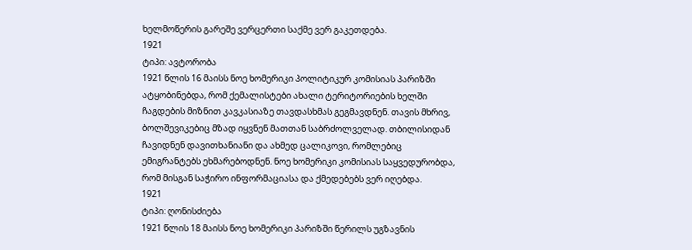ხელმოწერის გარეშე ვერცერთი საქმე ვერ გაკეთდება.
1921
ტიპი: ავტორობა
1921 წლის 16 მაისს ნოე ხომერიკი პოლიტიკურ კომისიას პარიზში ატყობინებდა, რომ ქემალისტები ახალი ტერიტორიების ხელში ჩაგდების მიზნით კავკასიაზე თავდასხმას გეგმავდნენ. თავის მხრივ, ბოლშევიკებიც მზად იყვნენ მათთან საბრძოლველად. თბილისიდან ჩავიდნენ დავითხანიანი და ახმედ ცალიკოვი, რომლებიც ემიგრანტებს ეხმარებოდნენ. ნოე ხომერიკი კომისიას საყვედურობდა, რომ მისგან საჭირო ინფორმაციასა და ქმედებებს ვერ იღებდა.
1921
ტიპი: ღონისძიება
1921 წლის 18 მაისს ნოე ხომერიკი პარიზში წერილს უგზავნის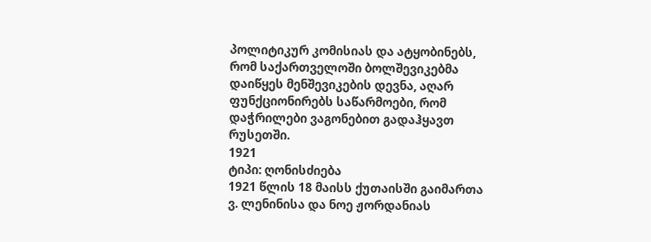პოლიტიკურ კომისიას და ატყობინებს, რომ საქართველოში ბოლშევიკებმა დაიწყეს მენშევიკების დევნა, აღარ ფუნქციონირებს საწარმოები, რომ დაჭრილები ვაგონებით გადაჰყავთ რუსეთში.
1921
ტიპი: ღონისძიება
1921 წლის 18 მაისს ქუთაისში გაიმართა ვ. ლენინისა და ნოე ჟორდანიას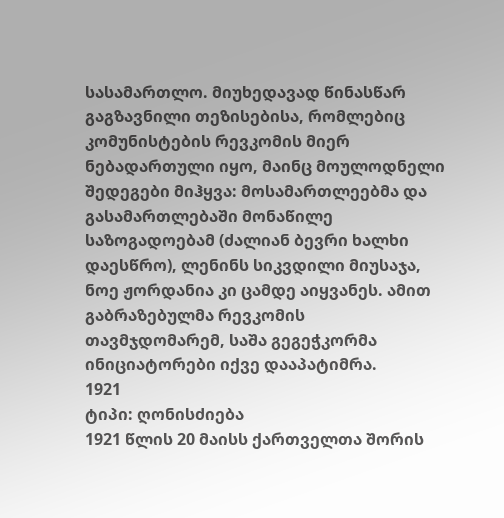სასამართლო. მიუხედავად წინასწარ გაგზავნილი თეზისებისა, რომლებიც კომუნისტების რევკომის მიერ ნებადართული იყო, მაინც მოულოდნელი შედეგები მიჰყვა: მოსამართლეებმა და გასამართლებაში მონაწილე საზოგადოებამ (ძალიან ბევრი ხალხი დაესწრო), ლენინს სიკვდილი მიუსაჯა, ნოე ჟორდანია კი ცამდე აიყვანეს. ამით გაბრაზებულმა რევკომის თავმჯდომარემ, საშა გეგეჭკორმა ინიციატორები იქვე დააპატიმრა.
1921
ტიპი: ღონისძიება
1921 წლის 20 მაისს ქართველთა შორის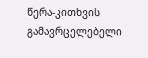წერა-კითხვის გამავრცელებელი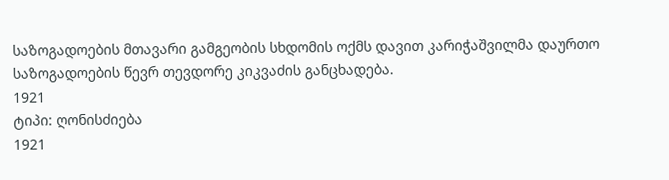საზოგადოების მთავარი გამგეობის სხდომის ოქმს დავით კარიჭაშვილმა დაურთო საზოგადოების წევრ თევდორე კიკვაძის განცხადება.
1921
ტიპი: ღონისძიება
1921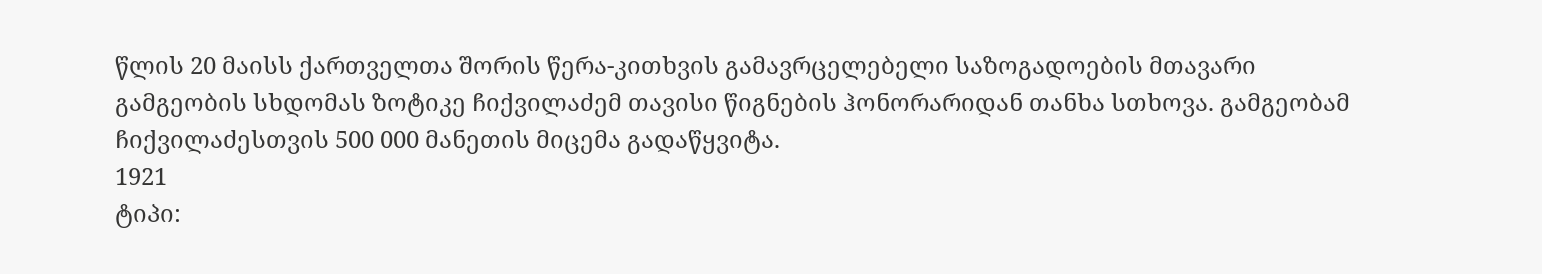წლის 20 მაისს ქართველთა შორის წერა-კითხვის გამავრცელებელი საზოგადოების მთავარი გამგეობის სხდომას ზოტიკე ჩიქვილაძემ თავისი წიგნების ჰონორარიდან თანხა სთხოვა. გამგეობამ ჩიქვილაძესთვის 500 000 მანეთის მიცემა გადაწყვიტა.
1921
ტიპი: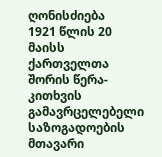ღონისძიება
1921 წლის 20 მაისს ქართველთა შორის წერა-კითხვის გამავრცელებელი საზოგადოების მთავარი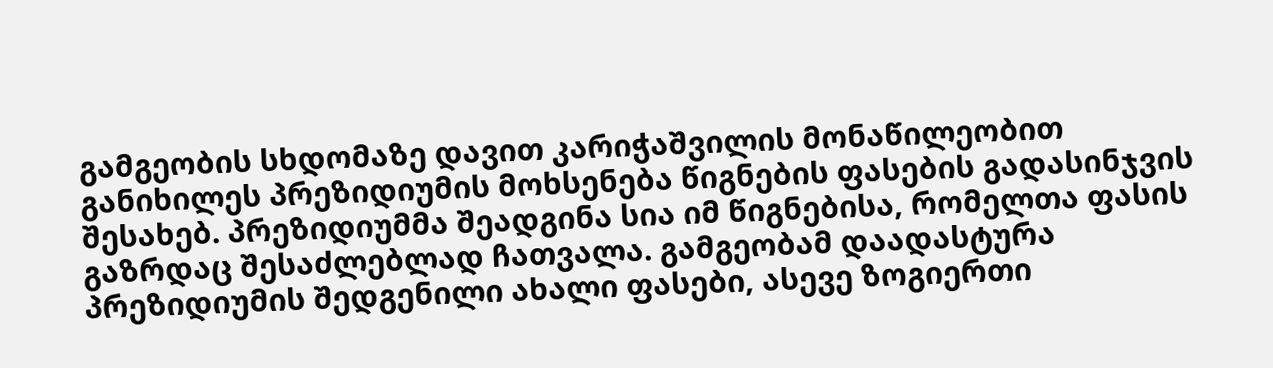გამგეობის სხდომაზე დავით კარიჭაშვილის მონაწილეობით განიხილეს პრეზიდიუმის მოხსენება წიგნების ფასების გადასინჯვის შესახებ. პრეზიდიუმმა შეადგინა სია იმ წიგნებისა, რომელთა ფასის გაზრდაც შესაძლებლად ჩათვალა. გამგეობამ დაადასტურა პრეზიდიუმის შედგენილი ახალი ფასები, ასევე ზოგიერთი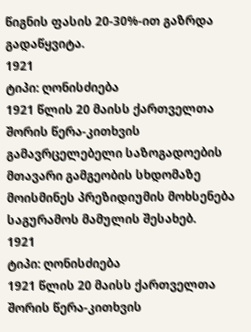წიგნის ფასის 20-30%-ით გაზრდა გადაწყვიტა.
1921
ტიპი: ღონისძიება
1921 წლის 20 მაისს ქართველთა შორის წერა-კითხვის გამავრცელებელი საზოგადოების მთავარი გამგეობის სხდომაზე მოისმინეს პრეზიდიუმის მოხსენება საგურამოს მამულის შესახებ.
1921
ტიპი: ღონისძიება
1921 წლის 20 მაისს ქართველთა შორის წერა-კითხვის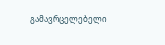გამავრცელებელი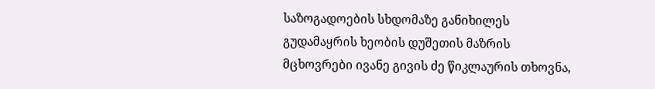საზოგადოების სხდომაზე განიხილეს გუდამაყრის ხეობის დუშეთის მაზრის მცხოვრები ივანე გივის ძე წიკლაურის თხოვნა,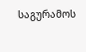საგურამოს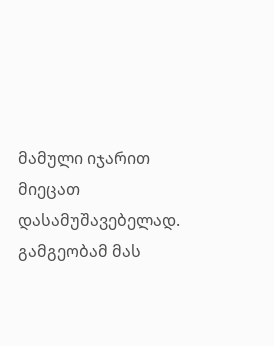მამული იჯარით მიეცათ დასამუშავებელად. გამგეობამ მას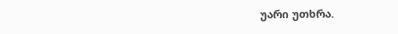უარი უთხრა.